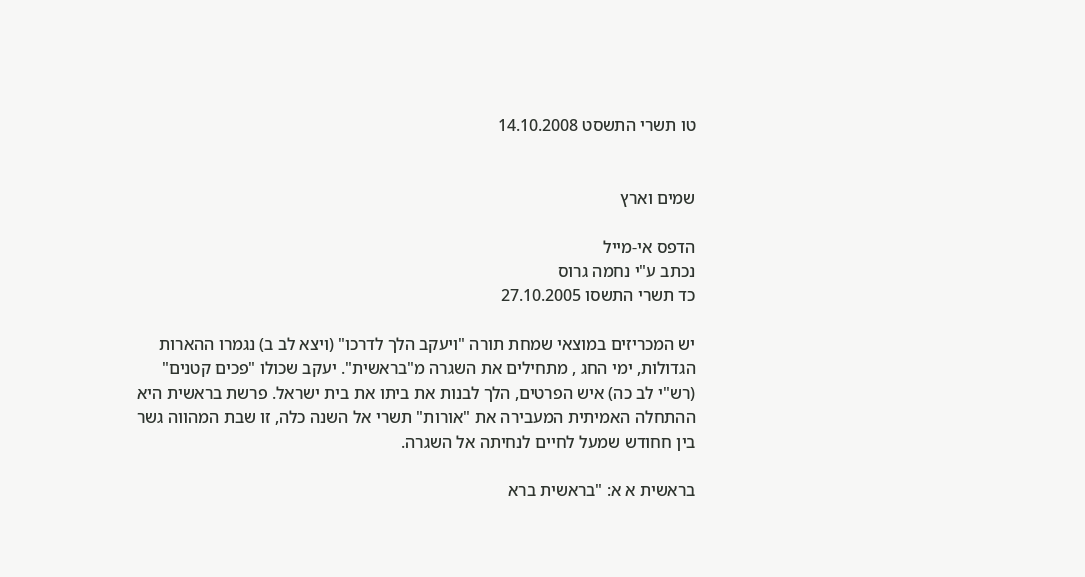טו תשרי התשסט 14.10.2008


שמים וארץ

הדפס אי-מייל
נכתב ע"י נחמה גרוס
כד תשרי התשסו 27.10.2005

יש המכריזים במוצאי שמחת תורה "ויעקב הלך לדרכו" (ויצא לב ב) נגמרו ההארות הגדולות, ימי החג , מתחילים את השגרה מ"בראשית". יעקב שכולו "פכים קטנים" (רש"י לב כה) איש הפרטים, הלך לבנות את ביתו את בית ישראל. פרשת בראשית היא ההתחלה האמיתית המעבירה את "אורות" תשרי אל השנה כלה, זו שבת המהווה גשר בין חחודש שמעל לחיים לנחיתה אל השגרה.

בראשית א א: "בראשית ברא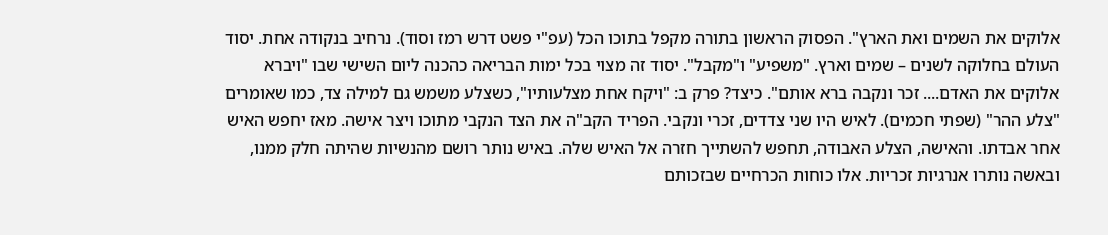אלוקים את השמים ואת הארץ". הפסוק הראשון בתורה מקפל בתוכו הכל (עפ"י פשט דרש רמז וסוד). נרחיב בנקודה אחת. יסוד העולם בחלוקה לשנים – שמים וארץ. "משפיע" ו"מקבל". יסוד זה מצוי בכל ימות הבריאה כהכנה ליום השישי שבו "ויברא אלוקים את האדם.... זכר ונקבה ברא אותם". כיצד? פרק ב: "ויקח אחת מצלעותיו", כשצלע משמש גם למילה צד, כמו שאומרים "צלע ההר" (שפתי חכמים). לאיש היו שני צדדים, זכרי ונקבי. הפריד הקב"ה את הצד הנקבי מתוכו ויצר אישה. מאז יחפש האיש אחר אבדתו. והאישה, הצלע האבודה, תחפש להשתייך חזרה אל האיש שלה. באיש נותר רושם מהנשיות שהיתה חלק ממנו, ובאשה נותרו אנרגיות זכריות. אלו כוחות הכרחיים שבזכותם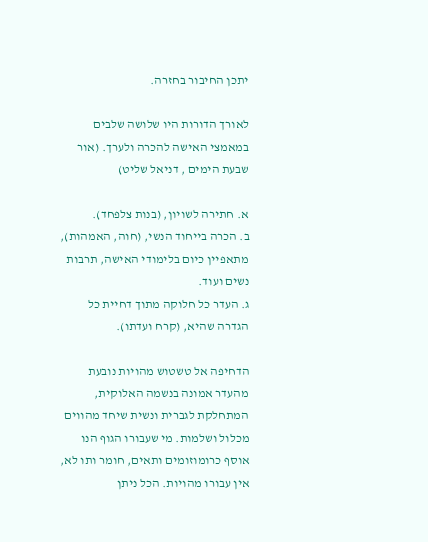יתכן החיבור בחזרה.

לאורך הדורות היו שלושה שלבים במאמצי האישה להכרה ולערך. (אור שבעת הימים , דניאל שליט)

א. חתירה לשויון, (בנות צלפחד).
ב. הכרה בייחוד הנשי, (חוה, האמהות), מתאפיין כיום בלימודי האישה, תרבות נשים ועוד.
ג. העדר כל חלוקה מתוך דחיית כל הגדרה שהיא, (קרח ועדתו).

הדחיפה אל טשטוש מהויות נובעת מהעדר אמונה בנשמה האלוקית, המתחלקת לגברית ונשית שיחד מהווים מכלול ושלמות. מי שעבורו הגוף הנו אוסף כרומוזומים ותאים, חומר ותו לא, אין עבורו מהויות. הכל ניתן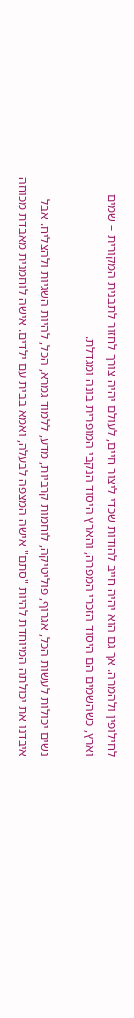לחילופין ולהמרה. אך גם הוא יהיה חייב להודות שכדי ליצור חיים, לעולם יהיה צורך לחזור לתבנית המקורית – שמים וארץ, כשהשמים הם היסוד הזכרי המפרה, והארץ היסוד הנקבי המופרית בונה ומגדלת.

נשים יכולות לעשות הכל, אגרוף, פוליטיקה, לוחמות קרביות, מדע, ללמוד גמרא, הכל, להיות השגיות ולהצליח. אבל איבדנו את יכולתה המיוחדת להיות "סתם" אישה המצפה לבעלה, ואמא בבית עם ילדים. אישה לוחמנית מאבדת מכוחה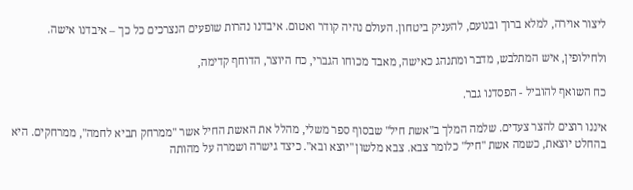ליצור אוירה, למלא ברוך ובנועם, להעניק ביטחון. העולם נהיה קודר ואטום. איבדנו נהרות שופעים הנצרכים כל כך – איבדנו אישה.

ולחילופין, איש המתלבש, מדבר ומתנהג כאישה, מאבד מכוחו הגברי, כח היוצר, הדוחף קדימה,

כח השואף להוביל - הפסדנו גבר.

איננו רוצים להצר צעדים. שלמה המלך ב"אשת חיל" שבסוף ספר משלי, מהלל את האשת החיל אשר "ממרחק תביא לחמה", ממרחקים. היא בהחלט יוצאת, כשמה אשת "חיל" כלומר צבא. צבא מלשון "יוצא ובא". כיצד גישרה ושמרה על מהותה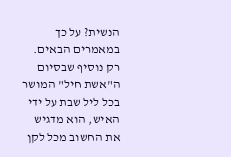הנשית? על כך במאמרים הבאים. רק נוסיף שבסיום ה"אשת חיל" המושר בכל ליל שבת על ידי האיש, הוא מדגיש את החשוב מכל לקן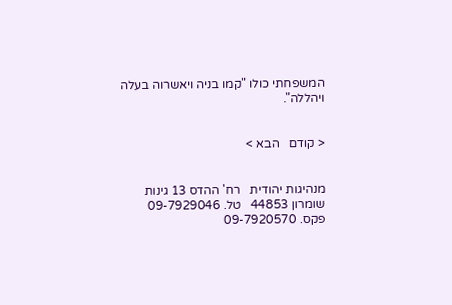המשפחתי כולו "קמו בניה ויאשרוה בעלה ויהללה".


< קודם   הבא >


מנהיגות יהודית   רח' ההדס 13 גינות שומרון 44853   טל. 09-7929046   פקס. 09-7920570